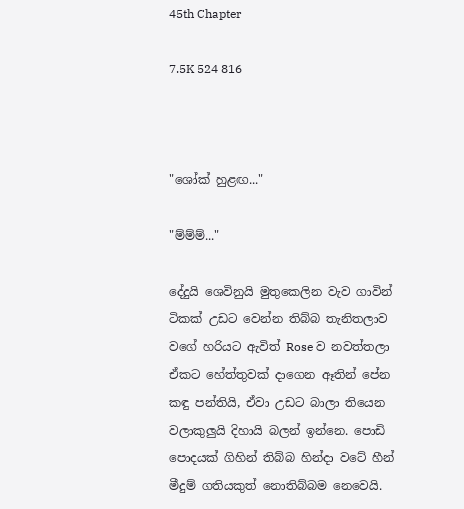45th Chapter

7.5K 524 816



"ශෝක් හුළඟ..."

"ම්ම්ම්..."

දේදුයි ශෙවිනුයි මුතුකෙලින වැව ගාවින් ටිකක් උඩට වෙන්න තිබ්බ තැනිතලාව වගේ හරියට ඇවිත් Rose ව නවත්තලා ඒකට හේත්තුවක් දාගෙන ඈතින් පේන කඳු පන්තියි, ඒවා උඩට බාලා තියෙන වලාකුලුයි දිහායි බලන් ඉන්නෙ. පොඩි පොදයක් ගිහින් තිබ්බ හින්දා වටේ හීන් මීදුම් ගතියකුත් නොතිබ්බම නෙවෙයි.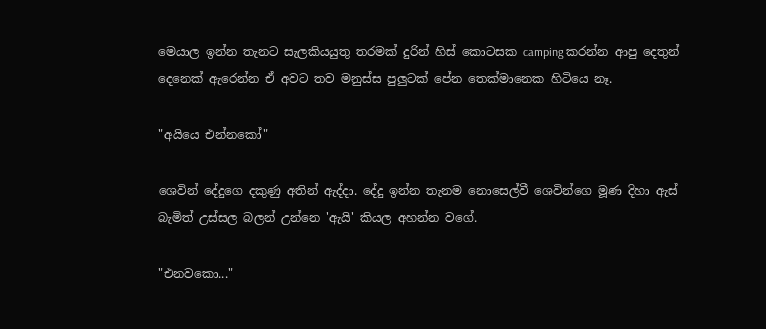මෙයාල ඉන්න තැනට සැලකියයුතු තරමක් දුරින් හිස් කොටසක camping කරන්න ආපු දෙතුන් දෙනෙක් ඇරෙන්න ඒ අවට තව මනුස්ස පුලුටක් පේන තෙක්මානෙක හිටියෙ නෑ.

"අයියෙ එන්නකෝ"

ශෙවින් දේදුගෙ දකුණු අතින් ඇද්දා. දේදු ඉන්න තැනම නොසෙල්වී ශෙවින්ගෙ මූණ දිහා ඇස් බැමිත් උස්සල බලන් උන්නෙ 'ඇයි' කියල අහන්න වගේ.

"එනවකො..."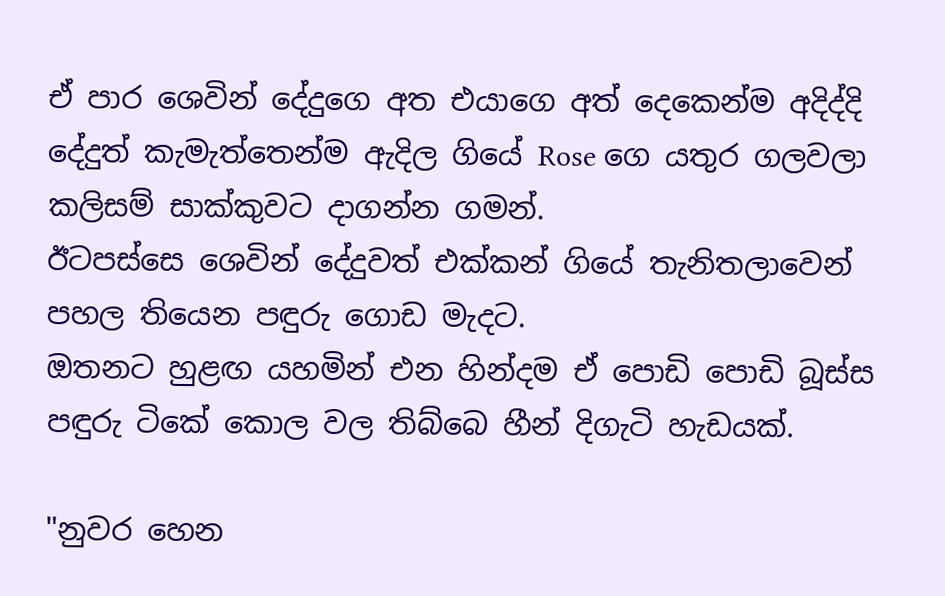ඒ පාර ශෙවින් දේදුගෙ අත එයාගෙ අත් දෙකෙන්ම අදිද්දි දේදුත් කැමැත්තෙන්ම ඇදිල ගියේ Rose ගෙ යතුර ගලවලා කලිසම් සාක්කුවට දාගන්න ගමන්.
ඊටපස්සෙ ශෙවින් දේදුවත් එක්කන් ගියේ තැනිතලාවෙන් පහල තියෙන පඳුරු ගොඩ මැදට.
ඔතනට හුළඟ යහමින් එන හින්දම ඒ පොඩි පොඩි බූස්ස පඳුරු ටිකේ කොල වල තිබ්බෙ හීන් දිගැටි හැඩයක්.

"නුවර හෙන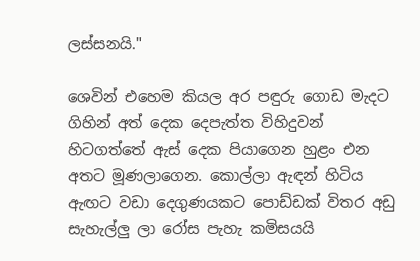ලස්සනයි."

ශෙවින් එහෙම කියල අර පඳුරු ගොඩ මැදට ගිහින් අත් දෙක දෙපැත්‍ත විහිදුවන් හිටගත්තේ ඇස් දෙක පියාගෙන හුළං එන අතට මූණලාගෙන. කොල්ලා ඇඳන් හිටිය ඇඟට වඩා දෙගුණයකට පොඩ්ඩක් විතර අඩු සැහැල්ලු ලා රෝස පැහැ කමිසයයි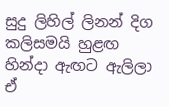සුදු ලිහිල් ලිනන් දිග කලිසමයි හුළඟ හින්දා ඇඟට ඇලිලා ඒ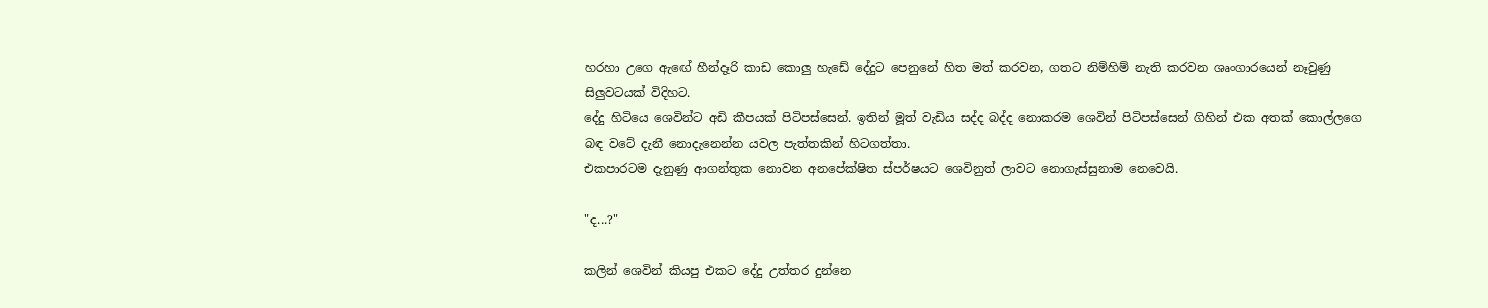හරහා උගෙ ඇඟේ හීන්දෑරි කාඩ කොලු හැඩේ දේදුට පෙනුනේ හිත මත් කරවන, ගතට නිම්හිම් නැති කරවන ශෘංගාරයෙන් නෑවුණු සිලුවටයක් විදිහට.
දේදු හිටියෙ ශෙවින්ට අඩි කීපයක් පිටිපස්සෙන්. ඉතින් මූත් වැඩිය සද්ද බද්ද නොකරම ශෙවින් පිටිපස්සෙන් ගිහින් එක අතක් කොල්ලගෙ බඳ වටේ දැනී නොදැනෙන්න යවල පැත්තකින් හිටගත්‍තා.
එකපාරටම දැනුණු ආගන්තුක නොවන අනපේක්ෂිත ස්පර්ෂයට ශෙවිනුත් ලාවට නොගැස්සුනාම නෙවෙයි.

"ද...?"

කලින් ශෙවින් කියපු එකට දේදු උත්තර දුන්නෙ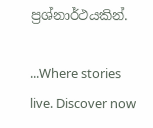ප්‍රශ්නාර්ථයකින්.

...Where stories live. Discover now